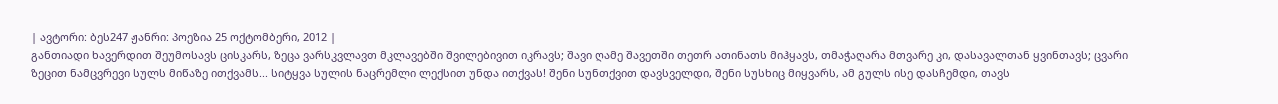| ავტორი: ბეს247 ჟანრი: პოეზია 25 ოქტომბერი, 2012 |
განთიადი ხავერდით შეუმოსავს ცისკარს, ზეცა ვარსკვლავთ მკლავებში შვილებივით იკრავს; შავი ღამე შავეთში თეთრ ათინათს მიჰყავს, თმაჭაღარა მთვარე კი, დასავალთან ყვინთავს; ცვარი ზეცით ნამცვრევი სულს მიწაზე ითქვამს... სიტყვა სულის ნაცრემლი ლექსით უნდა ითქვას! შენი სუნთქვით დავსველდი, შენი სუსხიც მიყვარს, ამ გულს ისე დასჩემდი, თავს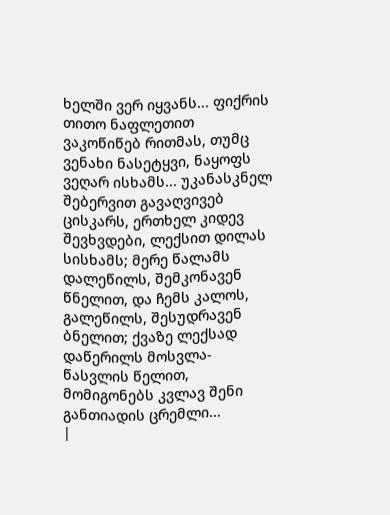ხელში ვერ იყვანს... ფიქრის თითო ნაფლეთით ვაკოწიწებ რითმას, თუმც ვენახი ნასეტყვი, ნაყოფს ვეღარ ისხამს... უკანასკნელ შებერვით გავაღვივებ ცისკარს, ერთხელ კიდევ შევხვდები, ლექსით დილას სისხამს; მერე წალამს დალეწილს, შემკონავენ წნელით, და ჩემს კალოს, გალეწილს, შესუდრავენ ბნელით; ქვაზე ლექსად დაწერილს მოსვლა-წასვლის წელით, მომიგონებს კვლავ შენი განთიადის ცრემლი...
|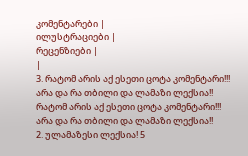კომენტარები |
ილუსტრაციები |
რეცენზიები |
|
3. რატომ არის აქ ესეთი ცოტა კომენტარი!!!
არა და რა თბილი და ლამაზი ლექსია!! რატომ არის აქ ესეთი ცოტა კომენტარი!!!
არა და რა თბილი და ლამაზი ლექსია!!
2. ულამაზესი ლექსია! 5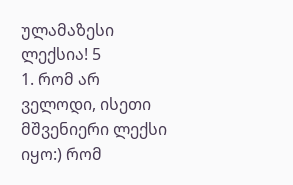ულამაზესი ლექსია! 5
1. რომ არ ველოდი, ისეთი მშვენიერი ლექსი იყო:) რომ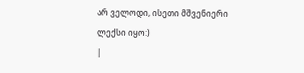არ ველოდი, ისეთი მშვენიერი ლექსი იყო:)
|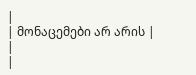|
| მონაცემები არ არის |
|
|